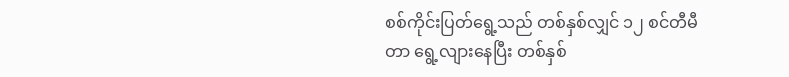စစ်ကိုင်းပြတ်ရွေ့သည် တစ်နှစ်လျှင် ၁၂ စင်တီမီတာ ရွေ့လျားနေပြီး တစ်နှစ်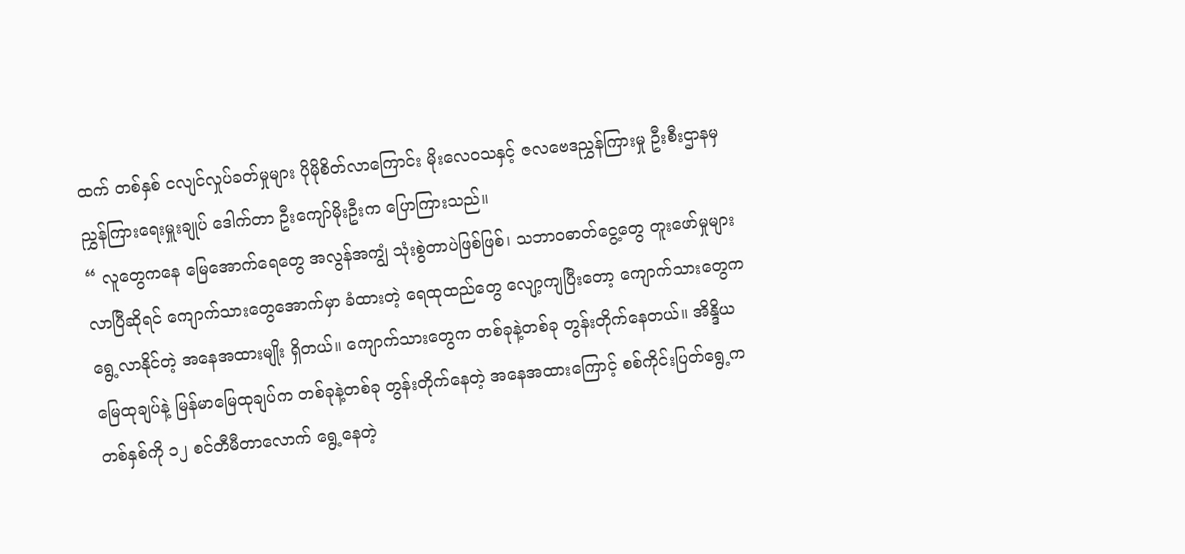ထက် တစ်နှစ် ငလျင်လှုပ်ခတ်မှုများ ပိုမိုစိတ်လာကြောင်း မိုးလေဝသနှင့် ဇလဗေဒညွှန်ကြားမှု ဦးစီးဌာနမှ ညွှန်ကြားရေးမှူးချုပ် ဒေါက်တာ ဦးကျော်မိုးဦးက ပြောကြားသည်။
“ လူတွေကနေ မြေအောက်ရေတွေ အလွန်အကျွံ သုံးစွဲတာပဲဖြစ်ဖြစ်၊ သဘာဝဓာတ်ငွေ့တွေ တူးဖော်မှုများလာပြီဆိုရင် ကျောက်သားတွေအောက်မှာ ခံထားတဲ့ ရေထုထည်တွေ လျော့ကျပြီးတော့ ကျောက်သားတွေက ရွေ့လာနိုင်တဲ့ အနေအထားမျိုး ရှိတယ်။ ကျောက်သားတွေက တစ်ခုနဲ့တစ်ခု တွန်းတိုက်နေတယ်။ အိန္ဒိယမြေထုချပ်နဲ့ မြန်မာမြေထုချပ်က တစ်ခုနဲ့တစ်ခု တွန်းတိုက်နေတဲ့ အနေအထားကြောင့် စစ်ကိုင်းပြတ်ရွေ့က တစ်နှစ်ကို ၁၂ စင်တီမီတာလောက် ရွေ့နေတဲ့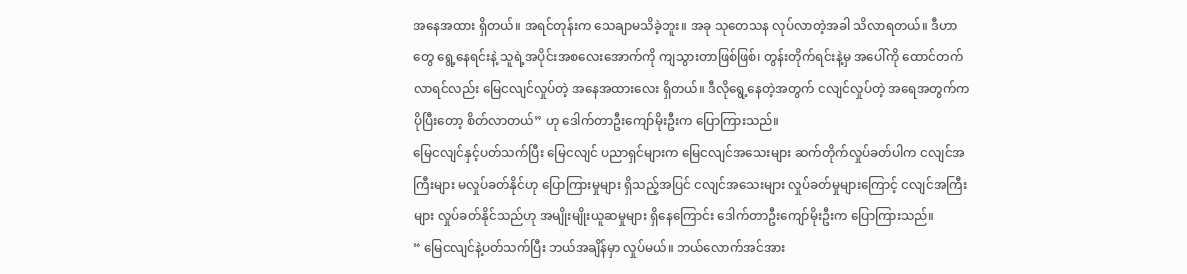အနေအထား ရှိတယ်။ အရင်တုန်းက သေချာမသိခဲ့ဘူး။ အခု သုတေသန လုပ်လာတဲ့အခါ သိလာရတယ်။ ဒီဟာတွေ ရွေ့နေရင်းနဲ့ သူရဲ့အပိုင်းအစလေးအောက်ကို ကျသွားတာဖြစ်ဖြစ်၊ တွန်းတိုက်ရင်းနဲ့မှ အပေါ်ကို ထောင်တက်လာရင်လည်း မြေငလျင်လှုပ်တဲ့ အနေအထားလေး ရှိတယ်။ ဒီလိုရွေ့နေတဲ့အတွက် ငလျင်လှုပ်တဲ့ အရေအတွက်က ပိုပြီးတော့ စိတ်လာတယ်” ဟု ဒေါက်တာဦးကျော်မိုးဦးက ပြောကြားသည်။
မြေငလျင်နှင့်ပတ်သက်ပြီး မြေငလျင် ပညာရှင်များက မြေငလျင်အသေးများ ဆက်တိုက်လှုပ်ခတ်ပါက ငလျင်အကြီးများ မလှုပ်ခတ်နိုင်ဟု ပြောကြားမှုများ ရှိသည့်အပြင် ငလျင်အသေးများ လှုပ်ခတ်မှုများကြောင့် ငလျင်အကြီးများ လှုပ်ခတ်နိုင်သည်ဟု အမျိုးမျိုးယူဆမှုများ ရှိနေကြောင်း ဒေါက်တာဦးကျော်မိုးဦးက ပြောကြားသည်။
“ မြေငလျင်နဲ့ပတ်သက်ပြီး ဘယ်အချိန်မှာ လှုပ်မယ်။ ဘယ်လောက်အင်အား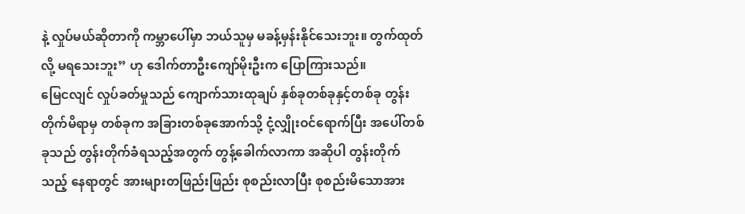နဲ့ လှုပ်မယ်ဆိုတာကို ကမ္ဘာပေါ်မှာ ဘယ်သူမှ မခန့်မှန်းနိုင်သေးဘူး။ တွက်ထုတ်လို့ မရသေးဘူး” ဟု ဒေါက်တာဦးကျော်မိုးဦးက ပြောကြားသည်။
မြေငလျင် လှုပ်ခတ်မှုသည် ကျောက်သားထုချပ် နှစ်ခုတစ်ခုနှင့်တစ်ခု တွန်းတိုက်မိရာမှ တစ်ခုက အခြားတစ်ခုအောက်သို့ ငုံ့လျှိုးဝင်ရောက်ပြီး အပေါ်တစ်ခုသည် တွန်းတိုက်ခံရသည့်အတွက် တွန့်ခေါက်လာကာ အဆိုပါ တွန်းတိုက်သည့် နေရာတွင် အားများတဖြည်းဖြည်း စုစည်းလာပြီး စုစည်းမိသောအား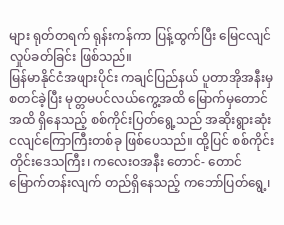များ ရုတ်တရက် ရုန်းကန်ကာ ပြန့်ထွက်ပြီး မြေငလျင်လှုပ်ခတ်ခြင်း ဖြစ်သည်။
မြန်မာနိုင်ငံအဖျားပိုင်း ကချင်ပြည်နယ် ပူတာအိုအနီးမှစတင်ခဲ့ပြီး မုတ္တမပင်လယ်ကွေ့အထိ မြောက်မှတောင်အထိ ရှိနေသည့် စစ်ကိုင်းပြတ်ရွေ့သည် အဆိုးရွားဆုံး ငလျင်ကြောကြီးတစ်ခု ဖြစ်ပေသည်။ ထို့ပြင် စစ်ကိုင်းတိုင်းဒေသကြီး၊ ကလေးဝအနီး တောင်- တောင်မြောက်တန်းလျက် တည်ရှိနေသည့် ကဘော်ပြတ်ရွေ့၊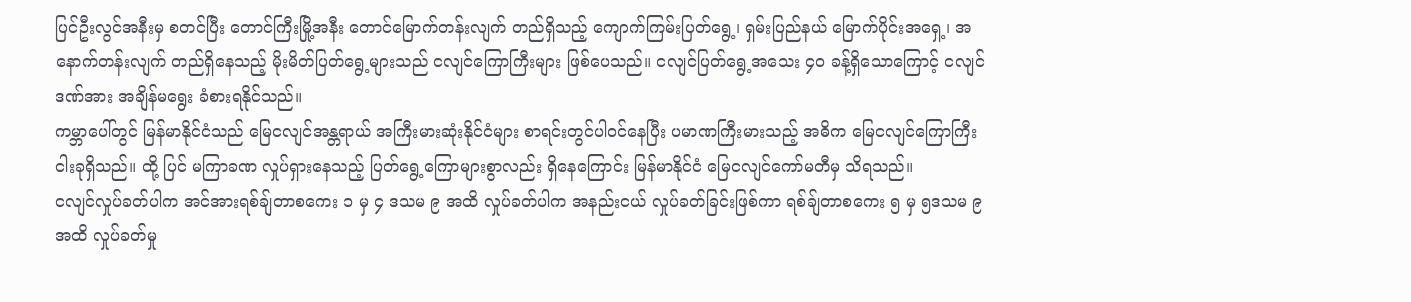ပြင်ဦးလွင်အနီးမှ စတင်ပြီး တောင်ကြီးမြို့အနီး တောင်မြောက်တန်းလျက် တည်ရှိသည့် ကျောက်ကြမ်းပြတ်ရွေ့၊ ရှမ်းပြည်နယ် မြောက်ပိုင်းအရှေ့၊ အနောက်တန်းလျက် တည်ရှိနေသည့် မိုးမိတ်ပြတ်ရွေ့များသည် ငလျင်ကြောကြီးများ ဖြစ်ပေသည်။ ငလျင်ပြတ်ရွေ့အသေး ၄၀ ခန့်ရှိသောကြောင့် ငလျင်ဒဏ်အား အချိန်မရွေး ခံစားရနိုင်သည်။
ကမ္ဘာပေါ်တွင် မြန်မာနိုင်ငံသည် မြေငလျင်အန္တရာယ် အကြီးမားဆုံးနိုင်ငံများ စာရင်းတွင်ပါဝင်နေပြီး ပမာဏကြီးမားသည့် အဓိက မြေငလျင်ကြောကြီး ငါးခုရှိသည်။ ထို့ ပြင် မကြာခဏ လှုပ်ရှားနေသည့် ပြတ်ရွေ့ကြောများစွာလည်း ရှိနေကြောင်း မြန်မာနိုင်ငံ မြေငလျင်ကော်မတီမှ သိရသည်။
ငလျင်လှုပ်ခတ်ပါက အင်အားရစ်ချ်တာစကေး ၁ မှ ၄ ဒသမ ၉ အထိ လှုပ်ခတ်ပါက အနည်းငယ် လှုပ်ခတ်ခြင်းဖြစ်ကာ ရစ်ချ်တာစကေး ၅ မှ ၅ဒသမ ၉ အထိ လှုပ်ခတ်မှု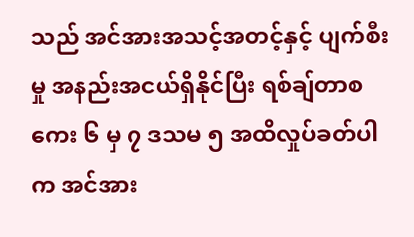သည် အင်အားအသင့်အတင့်နှင့် ပျက်စီးမှု အနည်းအငယ်ရှိနိုင်ပြီး ရစ်ချ်တာစကေး ၆ မှ ၇ ဒသမ ၅ အထိလှုပ်ခတ်ပါက အင်အား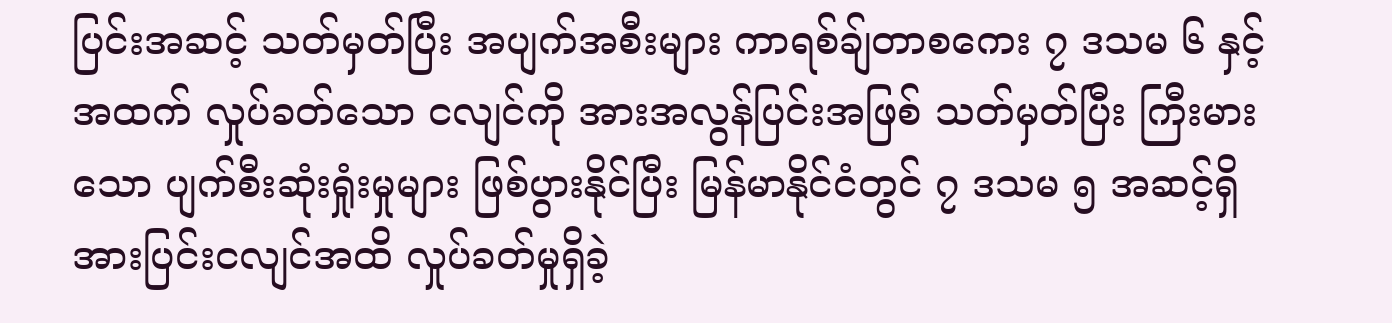ပြင်းအဆင့် သတ်မှတ်ပြီး အပျက်အစီးများ ကာရစ်ချ်တာစကေး ၇ ဒသမ ၆ နှင့် အထက် လှုပ်ခတ်သော ငလျင်ကို အားအလွန်ပြင်းအဖြစ် သတ်မှတ်ပြီး ကြီးမားသော ပျက်စီးဆုံးရှုံးမှုများ ဖြစ်ပွားနိုင်ပြီး မြန်မာနိုင်ငံတွင် ၇ ဒသမ ၅ အဆင့်ရှိ အားပြင်းငလျင်အထိ လှုပ်ခတ်မှုရှိခဲ့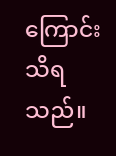ကြောင်း သိရသည်။